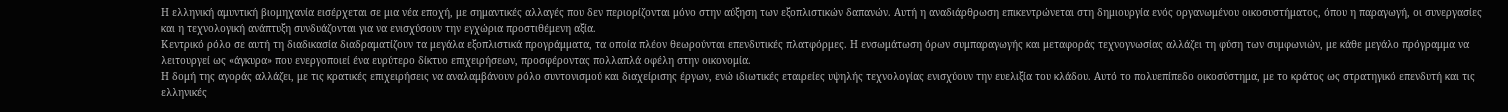Η ελληνική αμυντική βιομηχανία εισέρχεται σε μια νέα εποχή, με σημαντικές αλλαγές που δεν περιορίζονται μόνο στην αύξηση των εξοπλιστικών δαπανών. Αυτή η αναδιάρθρωση επικεντρώνεται στη δημιουργία ενός οργανωμένου οικοσυστήματος, όπου η παραγωγή, οι συνεργασίες και η τεχνολογική ανάπτυξη συνδυάζονται για να ενισχύσουν την εγχώρια προστιθέμενη αξία.
Κεντρικό ρόλο σε αυτή τη διαδικασία διαδραματίζουν τα μεγάλα εξοπλιστικά προγράμματα, τα οποία πλέον θεωρούνται επενδυτικές πλατφόρμες. Η ενσωμάτωση όρων συμπαραγωγής και μεταφοράς τεχνογνωσίας αλλάζει τη φύση των συμφωνιών, με κάθε μεγάλο πρόγραμμα να λειτουργεί ως «άγκυρα» που ενεργοποιεί ένα ευρύτερο δίκτυο επιχειρήσεων, προσφέροντας πολλαπλά οφέλη στην οικονομία.
Η δομή της αγοράς αλλάζει, με τις κρατικές επιχειρήσεις να αναλαμβάνουν ρόλο συντονισμού και διαχείρισης έργων, ενώ ιδιωτικές εταιρείες υψηλής τεχνολογίας ενισχύουν την ευελιξία του κλάδου. Αυτό το πολυεπίπεδο οικοσύστημα, με το κράτος ως στρατηγικό επενδυτή και τις ελληνικές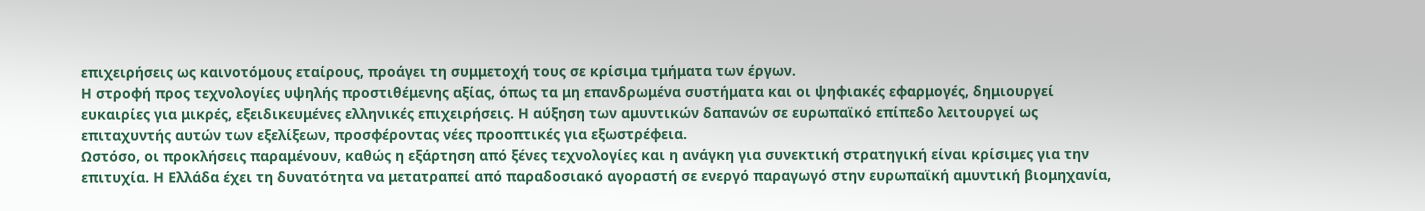επιχειρήσεις ως καινοτόμους εταίρους, προάγει τη συμμετοχή τους σε κρίσιμα τμήματα των έργων.
Η στροφή προς τεχνολογίες υψηλής προστιθέμενης αξίας, όπως τα μη επανδρωμένα συστήματα και οι ψηφιακές εφαρμογές, δημιουργεί ευκαιρίες για μικρές, εξειδικευμένες ελληνικές επιχειρήσεις. Η αύξηση των αμυντικών δαπανών σε ευρωπαϊκό επίπεδο λειτουργεί ως επιταχυντής αυτών των εξελίξεων, προσφέροντας νέες προοπτικές για εξωστρέφεια.
Ωστόσο, οι προκλήσεις παραμένουν, καθώς η εξάρτηση από ξένες τεχνολογίες και η ανάγκη για συνεκτική στρατηγική είναι κρίσιμες για την επιτυχία. Η Ελλάδα έχει τη δυνατότητα να μετατραπεί από παραδοσιακό αγοραστή σε ενεργό παραγωγό στην ευρωπαϊκή αμυντική βιομηχανία,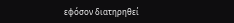εφόσον διατηρηθεί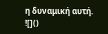η δυναμική αυτή.
![]()